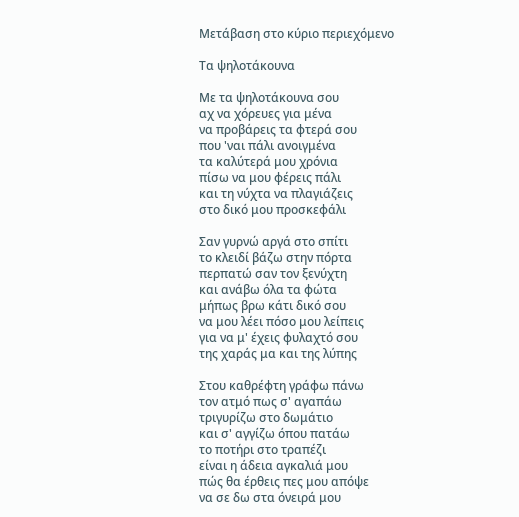Μετάβαση στο κύριο περιεχόμενο

Τα ψηλοτάκουνα

Με τα ψηλοτάκουνα σου
αχ να χόρευες για μένα
να προβάρεις τα φτερά σου
που 'ναι πάλι ανοιγμένα
τα καλύτερά μου χρόνια
πίσω να μου φέρεις πάλι
και τη νύχτα να πλαγιάζεις
στο δικό μου προσκεφάλι

Σαν γυρνώ αργά στο σπίτι
το κλειδί βάζω στην πόρτα
περπατώ σαν τον ξενύχτη
και ανάβω όλα τα φώτα
μήπως βρω κάτι δικό σου
να μου λέει πόσο μου λείπεις
για να μ' έχεις φυλαχτό σου
της χαράς μα και της λύπης

Στου καθρέφτη γράφω πάνω
τον ατμό πως σ' αγαπάω
τριγυρίζω στο δωμάτιο
και σ' αγγίζω όπου πατάω
το ποτήρι στο τραπέζι
είναι η άδεια αγκαλιά μου
πώς θα έρθεις πες μου απόψε
να σε δω στα όνειρά μου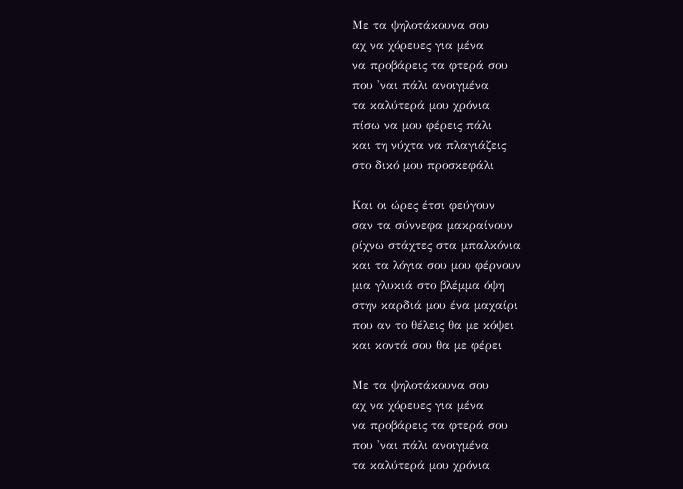Με τα ψηλοτάκουνα σου
αχ να χόρευες για μένα
να προβάρεις τα φτερά σου
που 'ναι πάλι ανοιγμένα
τα καλύτερά μου χρόνια
πίσω να μου φέρεις πάλι
και τη νύχτα να πλαγιάζεις
στο δικό μου προσκεφάλι

Και οι ώρες έτσι φεύγουν
σαν τα σύννεφα μακραίνουν
ρίχνω στάχτες στα μπαλκόνια
και τα λόγια σου μου φέρνουν
μια γλυκιά στο βλέμμα όψη
στην καρδιά μου ένα μαχαίρι
που αν το θέλεις θα με κόψει
και κοντά σου θα με φέρει

Με τα ψηλοτάκουνα σου
αχ να χόρευες για μένα
να προβάρεις τα φτερά σου
που 'ναι πάλι ανοιγμένα
τα καλύτερά μου χρόνια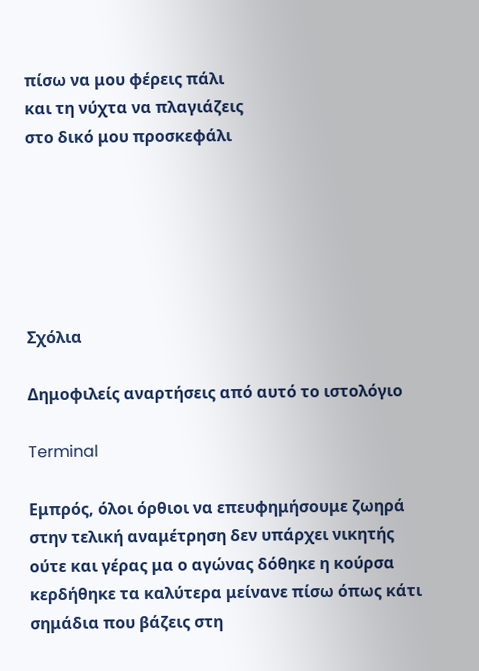πίσω να μου φέρεις πάλι
και τη νύχτα να πλαγιάζεις
στο δικό μου προσκεφάλι






Σχόλια

Δημοφιλείς αναρτήσεις από αυτό το ιστολόγιο

Terminal

Εμπρός, όλοι όρθιοι να επευφημήσουμε ζωηρά στην τελική αναμέτρηση δεν υπάρχει νικητής ούτε και γέρας μα ο αγώνας δόθηκε η κούρσα κερδήθηκε τα καλύτερα μείνανε πίσω όπως κάτι σημάδια που βάζεις στη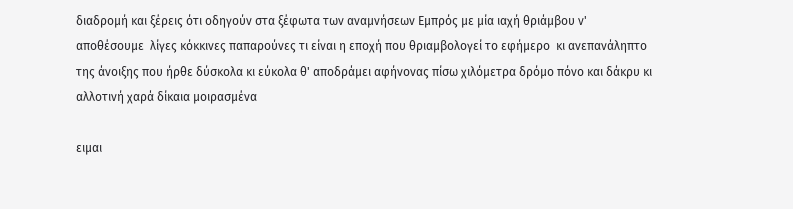διαδρομή και ξέρεις ότι οδηγούν στα ξέφωτα των αναμνήσεων Εμπρός με μία ιαχή θριάμβου ν' αποθέσουμε  λίγες κόκκινες παπαρούνες τι είναι η εποχή που θριαμβολογεί το εφήμερο  κι ανεπανάληπτο  της άνοιξης που ήρθε δύσκολα κι εύκολα θ' αποδράμει αφήνονας πίσω χιλόμετρα δρόμο πόνο και δάκρυ κι αλλοτινή χαρά δίκαια μοιρασμένα

ειμαι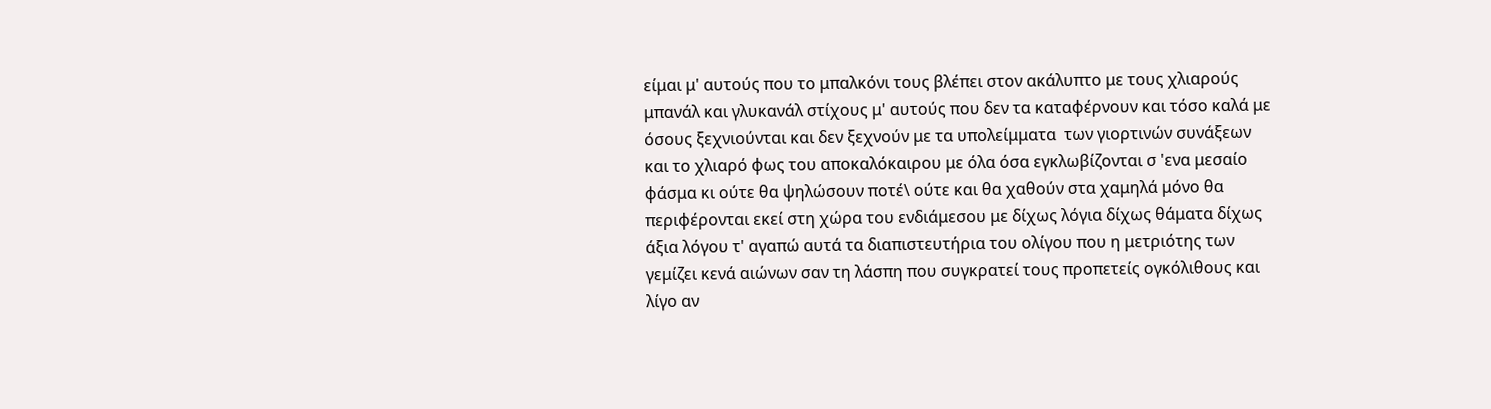είμαι μ' αυτούς που το μπαλκόνι τους βλέπει στον ακάλυπτο με τους χλιαρούς μπανάλ και γλυκανάλ στίχους μ' αυτούς που δεν τα καταφέρνουν και τόσο καλά με όσους ξεχνιούνται και δεν ξεχνούν με τα υπολείμματα  των γιορτινών συνάξεων και το χλιαρό φως του αποκαλόκαιρου με όλα όσα εγκλωβίζονται σ 'ενα μεσαίο φάσμα κι ούτε θα ψηλώσουν ποτέ\ ούτε και θα χαθούν στα χαμηλά μόνο θα περιφέρονται εκεί στη χώρα του ενδιάμεσου με δίχως λόγια δίχως θάματα δίχως άξια λόγου τ' αγαπώ αυτά τα διαπιστευτήρια του ολίγου που η μετριότης των γεμίζει κενά αιώνων σαν τη λάσπη που συγκρατεί τους προπετείς ογκόλιθους και λίγο αν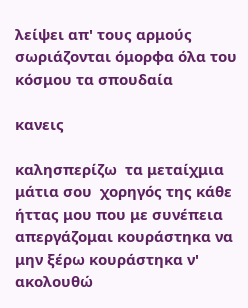λείψει απ' τους αρμούς σωριάζονται όμορφα όλα του κόσμου τα σπουδαία

κανεις

καλησπερίζω  τα μεταίχμια μάτια σου  χορηγός της κάθε ήττας μου που με συνέπεια απεργάζομαι κουράστηκα να μην ξέρω κουράστηκα ν' ακολουθώ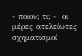- ποιον; τι; -  οι μέρες ατελείωτες σχηματισμοί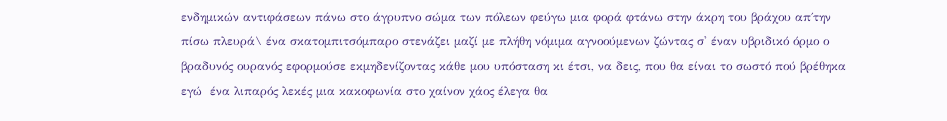ενδημικών αντιφάσεων πάνω στο άγρυπνο σώμα των πόλεων φεύγω μια φορά φτάνω στην άκρη του βράχου απ΄την πίσω πλευρά\ ένα σκατομπιτσόμπαρο στενάζει μαζί με πλήθη νόμιμα αγνοούμενων ζώντας σ' έναν υβριδικό όρμο ο βραδυνός ουρανός εφορμούσε εκμηδενίζοντας κάθε μου υπόσταση κι έτσι, να δεις, που θα είναι το σωστό πού βρέθηκα εγώ  ένα λιπαρός λεκές μια κακοφωνία στο χαίνον χάος έλεγα θα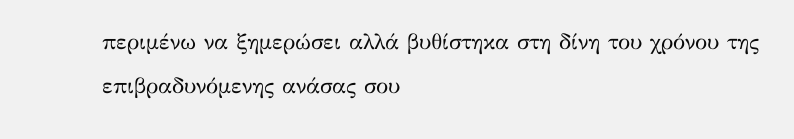περιμένω να ξημερώσει αλλά βυθίστηκα στη δίνη του χρόνου της επιβραδυνόμενης ανάσας σου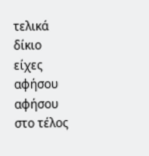τελικά δίκιο είχες αφήσου αφήσου στο τέλος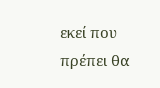εκεί που πρέπει θα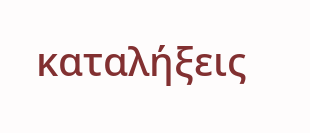καταλήξεις